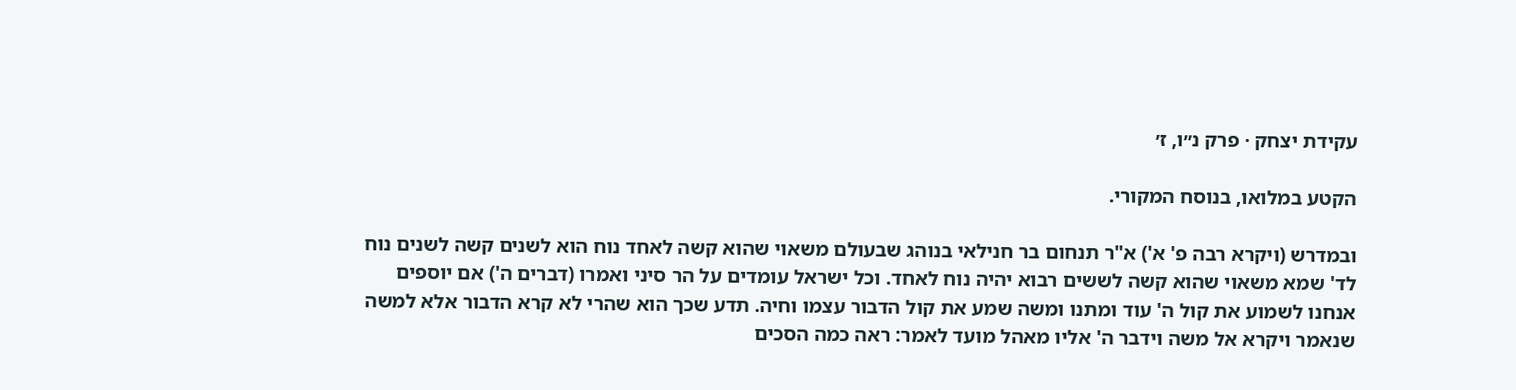עקידת יצחק · פרק נ״ו, ז׳

הקטע במלואו, בנוסח המקורי.

ובמדרש (ויקרא רבה פ' א') א"ר תנחום בר חנילאי בנוהג שבעולם משאוי שהוא קשה לאחד נוח הוא לשנים קשה לשנים נוח לד' שמא משאוי שהוא קשה לששים רבוא יהיה נוח לאחד. וכל ישראל עומדים על הר סיני ואמרו (דברים ה') אם יוספים אנחנו לשמוע את קול ה' עוד ומתנו ומשה שמע את קול הדבור עצמו וחיה. תדע שכך הוא שהרי לא קרא הדבור אלא למשה שנאמר ויקרא אל משה וידבר ה' אליו מאהל מועד לאמר: ראה כמה הסכים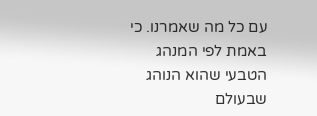עם כל מה שאמרנו. כי באמת לפי המנהג הטבעי שהוא הנוהג שבעולם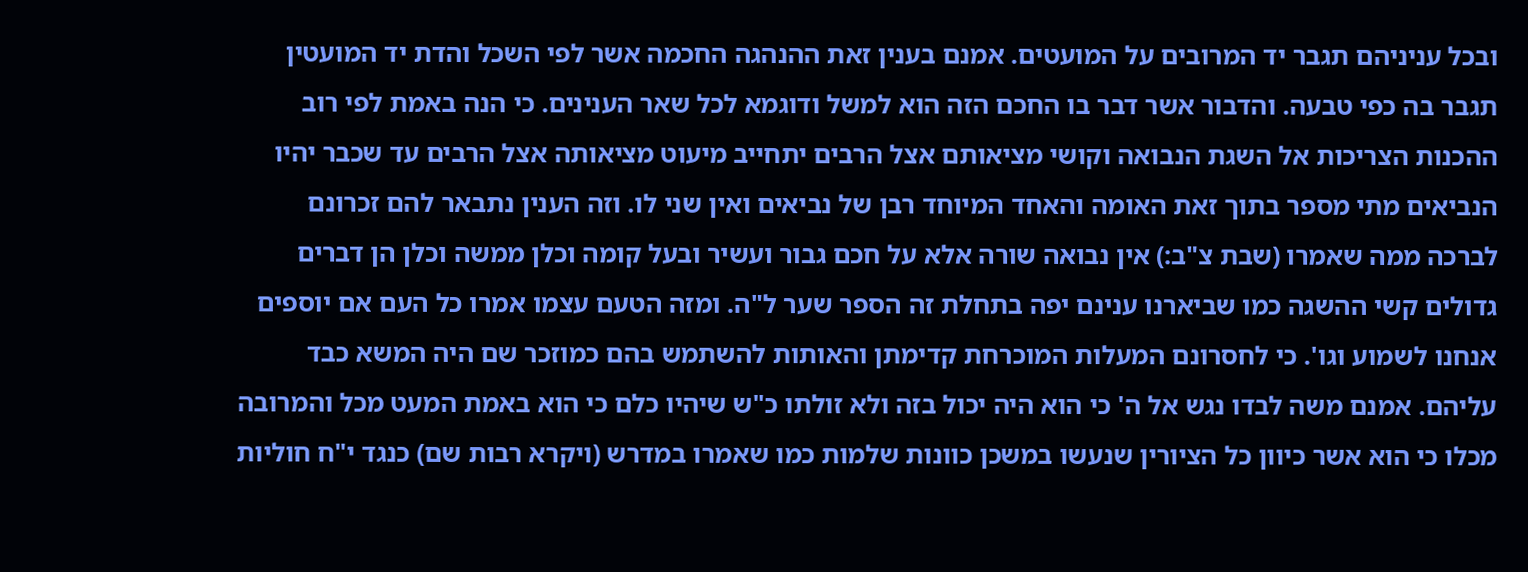ובכל עניניהם תגבר יד המרובים על המועטים. אמנם בענין זאת ההנהגה החכמה אשר לפי השכל והדת יד המועטין תגבר בה כפי טבעה. והדבור אשר דבר בו החכם הזה הוא למשל ודוגמא לכל שאר הענינים. כי הנה באמת לפי רוב ההכנות הצריכות אל השגת הנבואה וקושי מציאותם אצל הרבים יתחייב מיעוט מציאותה אצל הרבים עד שכבר יהיו הנביאים מתי מספר בתוך זאת האומה והאחד המיוחד רבן של נביאים ואין שני לו. וזה הענין נתבאר להם זכרונם לברכה ממה שאמרו (שבת צ"ב:) אין נבואה שורה אלא על חכם גבור ועשיר ובעל קומה וכלן ממשה וכלן הן דברים גדולים קשי ההשגה כמו שביארנו ענינם יפה בתחלת זה הספר שער ל"ה. ומזה הטעם עצמו אמרו כל העם אם יוספים אנחנו לשמוע וגו'. כי לחסרונם המעלות המוכרחת קדימתן והאותות להשתמש בהם כמוזכר שם היה המשא כבד עליהם. אמנם משה לבדו נגש אל ה' כי הוא היה יכול בזה ולא זולתו כ"ש שיהיו כלם כי הוא באמת המעט מכל והמרובה מכלו כי הוא אשר כיוון כל הציורין שנעשו במשכן כוונות שלמות כמו שאמרו במדרש (ויקרא רבות שם) כנגד י"ח חוליות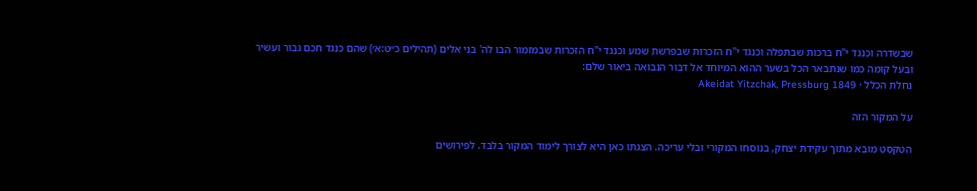שבשדרה וכנגד י"ח ברכות שבתפלה וכנגד י"ח הזכרות שבפרשת שמע וכנגד י"ח הזכרות שבמזמור הבו לה' בני אלים (תהילים כ״ט:א׳) שהם כנגד חכם גבור ועשיר ובעל קומה כמו שנתבאר הכל בשער ההוא המיוחד אל דבור הנבואה ביאור שלם:
נחלת הכלל · Akeidat Yitzchak, Pressburg 1849

על המקור הזה

הטקסט מובא מתוך עקידת יצחק, בנוסחו המקורי ובלי עריכה. הצגתו כאן היא לצורך לימוד המקור בלבד. לפירושים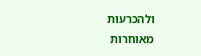ולהכרעות מאוחרות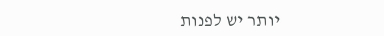יותר יש לפנות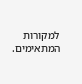למקורות המתאימים.